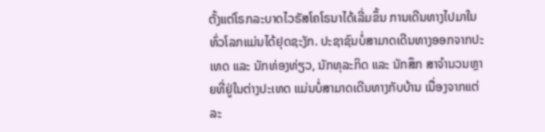ຕັ້ງແຕ່ໂຣກລະບາດໄວຣັສໂຄໂຣນາໄດ້ເລີ່ມຂຶ້ນ ການເດີນທາງໄປມາໃນທົ່ວໂລກແມ່ນໄດ້ຢຸດຊະງັກ. ປະຊາຊົນບໍ່ສາມາດເດີນທາງອອກຈາກປະເທດ ແລະ ນັກທ່ອງທ່ຽວ, ນັກທຸລະກິດ ແລະ ນັກສຶກ ສາຈຳນວນຫຼາຍທີ່ຢູ່ໃນຕ່າງປະເທດ ແມ່ນບໍ່ສາມາດເດີນທາງກັບບ້ານ ເນື່ອງຈາກແຕ່ລະ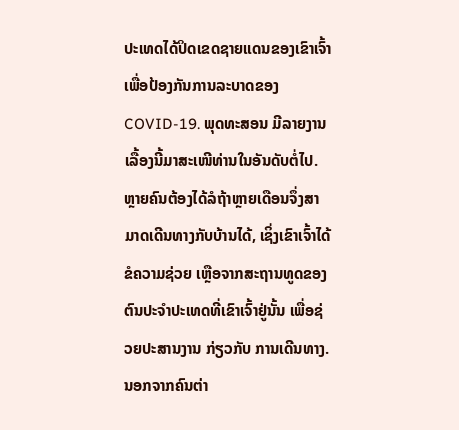ປະເທດໄດ້ປິດເຂດຊາຍແດນຂອງເຂົາເຈົ້າ ເພື່ອປ້ອງກັນການລະບາດຂອງ COVID-19. ພຸດທະສອນ ມີລາຍງານເລື້ອງນີ້ມາສະເໜີທ່ານໃນອັນດັບຕໍ່ໄປ.
ຫຼາຍຄົນຕ້ອງໄດ້ລໍຖ້າຫຼາຍເດືອນຈຶ່ງສາມາດເດີນທາງກັບບ້ານໄດ້, ເຊິ່ງເຂົາເຈົ້າໄດ້ຂໍຄວາມຊ່ວຍ ເຫຼືອຈາກສະຖານທູດຂອງຕົນປະຈຳປະເທດທີ່ເຂົາເຈົ້າຢູ່ນັ້ນ ເພື່ອຊ່ວຍປະສານງານ ກ່ຽວກັບ ການເດີນທາງ. ນອກຈາກຄົນຕ່າ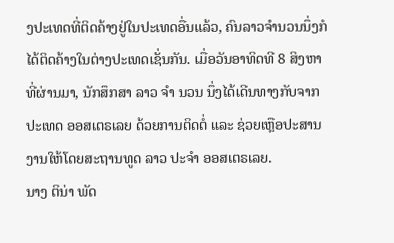ງປະເທດທີ່ຕິດຄ້າງຢູ່ໃນປະເທດອື່ນແລ້ວ, ຄົນລາວຈຳນວນນຶ່ງກໍໄດ້ຕິດຄ້າງໃນຕ່າງປະເທດເຊັ່ນກັນ. ເມື່ອວັນອາທິດທີ 8 ສິງຫາທີ່ຜ່ານມາ, ນັກສຶກສາ ລາວ ຈຳ ນວນ ນຶ່ງໄດ້ເດີນທາງກັບຈາກປະເທດ ອອສເຕຣເລຍ ດ້ວຍການຕິດຕໍ່ ແລະ ຊ່ວຍເຫຼືອປະສານງານໃຫ້ໂດຍສະຖານທູດ ລາວ ປະຈຳ ອອສເຕຣເລຍ.
ນາງ ຕິນ່າ ພັດ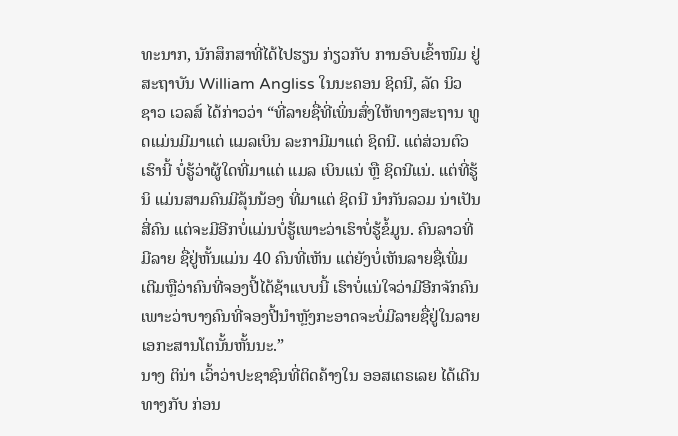ທະນາກ, ນັກສຶກສາທີ່ໄດ້ໄປຮຽນ ກ່ຽວກັບ ການອົບເຂົ້າໜົມ ຢູ່ສະຖາບັນ William Angliss ໃນນະຄອນ ຊິດນີ, ລັດ ນິວ ຊາວ ເວລສ໌ ໄດ້ກ່າວວ່າ “ທີ່ລາຍຊື່ທີ່ເພິ່ນສົ່ງໃຫ້ທາງສະຖານ ທູດແມ່ນມີມາແຕ່ ແມລເບິນ ລະກາມີມາແຕ່ ຊິດນີ. ແຕ່ສ່ວນຕົວເຮົານີ້ ບໍ່ຮູ້ວ່າຜູ້ໃດທີ່ມາແຕ່ ແມລ ເບິນແນ່ ຫຼື ຊິດນີແນ່. ແຕ່ທີ່ຮູ້ນິ ແມ່ນສາມຄົນມີລຸ້ນນ້ອງ ທີ່ມາແຕ່ ຊິດນີ ນຳກັນລວມ ນ່າເປັນສີ່ຄົນ ແຕ່ຈະມີອີກບໍ່ແມ່ນບໍ່ຮູ້ເພາະວ່າເຮົາບໍ່ຮູ້ຂໍ້ມູນ. ຄົນລາວທີ່ມີລາຍ ຊື່ຢູ່ຫັ້ນແມ່ນ 40 ຄົນທີ່ເຫັນ ແຕ່ຍັງບໍ່ເຫັນລາຍຊື່ເພີ່ມເຕີມຫຼືວ່າຄົນທີ່ຈອງປີ້ໄດ້ຊ້າແບບນີ້ ເຮົາບໍ່ແນ່ໃຈວ່າມີອີກຈັກຄົນ ເພາະວ່າບາງຄົນທີ່ຈອງປີ້ນຳຫຼັງກະອາດຈະບໍ່ມີລາຍຊື່ຢູ່ໃນລາຍເອກະສານໂຕນັ້ນຫັ້ນນະ.”
ນາງ ຕິນ່າ ເວົ້າວ່າປະຊາຊົນທີ່ຕິດຄ້າງໃນ ອອສເຕຣເລຍ ໄດ້ເດີນທາງກັບ ກ່ອນ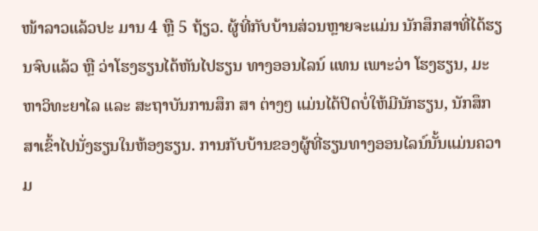ໜ້າລາວແລ້ວປະ ມານ 4 ຫຼື 5 ຖ້ຽວ. ຜູ້ທີ່ກັບບ້ານສ່ວນຫຼາຍຈະແມ່ນ ນັກສຶກສາທີ່ໄດ້ຮຽນຈົບແລ້ວ ຫຼື ວ່າໂຮງຮຽນໄດ້ຫັນໄປຮຽນ ທາງອອນໄລນ໌ ແທນ ເພາະວ່າ ໂຮງຮຽນ, ມະຫາວິທະຍາໄລ ແລະ ສະຖາບັນການສຶກ ສາ ຕ່າງໆ ແມ່ນໄດ້ປິດບໍ່ໃຫ້ມີນັກຮຽນ, ນັກສຶກສາເຂົ້າໄປນັ່ງຮຽນໃນຫ້ອງຮຽນ. ການກັບບ້ານຂອງຜູ້ທີ່ຮຽນທາງອອນໄລນ໌ນັ້ນແມ່ນຄວາມ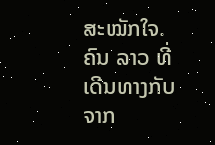ສະໝັກໃຈ.
ຄົນ ລາວ ທີ່ເດີນທາງກັບຈາກ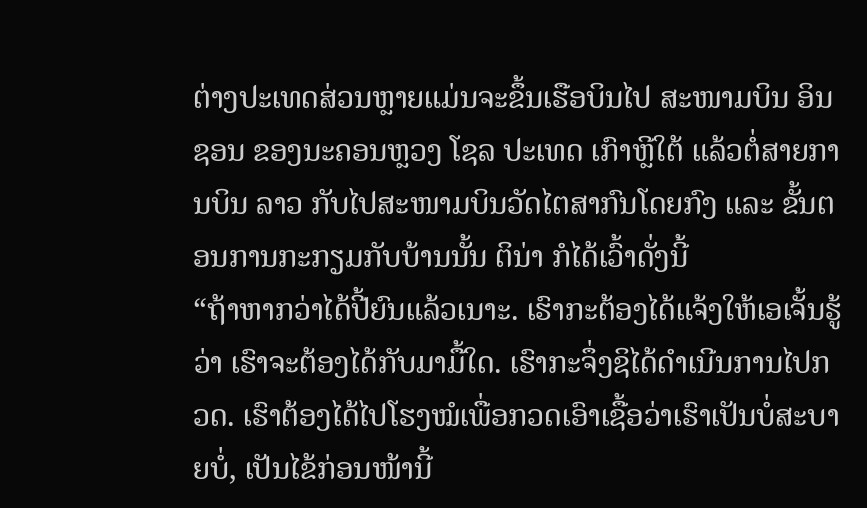ຕ່າງປະເທດສ່ວນຫຼາຍແມ່ນຈະຂຶ້ນເຮືອບິນໄປ ສະໜາມບິນ ອິນຊອນ ຂອງນະຄອນຫຼວງ ໂຊລ ປະເທດ ເກົາຫຼີໃຕ້ ແລ້ວຕໍ່ສາຍການບິນ ລາວ ກັບໄປສະໜາມບິນວັດໄຕສາກົນໂດຍກົງ ແລະ ຂັ້ນຕອນການກະກຽມກັບບ້ານນັ້ນ ຕິນ່າ ກໍໄດ້ເວົ້າດັ່ງນີ້
“ຖ້າຫາກວ່າໄດ້ປີ້ຍົນແລ້ວເນາະ. ເຮົາກະຕ້ອງໄດ້ແຈ້ງໃຫ້ເອເຈັ້ນຮູ້ວ່າ ເຮົາຈະຕ້ອງໄດ້ກັບມາມື້ໃດ. ເຮົາກະຈຶ່ງຊິໄດ້ດຳເນີນການໄປກວດ. ເຮົາຕ້ອງໄດ້ໄປໂຮງໝໍເພື່ອກວດເອົາເຊື້ອວ່າເຮົາເປັນບໍ່ສະບາຍບໍ່, ເປັນໄຂ້ກ່ອນໜ້ານີ້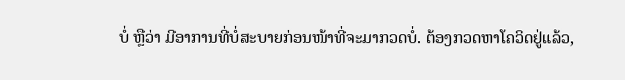ບໍ່ ຫຼືວ່າ ມີອາການທີ່ບໍ່ສະບາຍກ່ອນໜ້າທີ່ຈະມາກວດບໍ່. ຕ້ອງກວດຫາໂຄວິດຢູ່ແລ້ວ,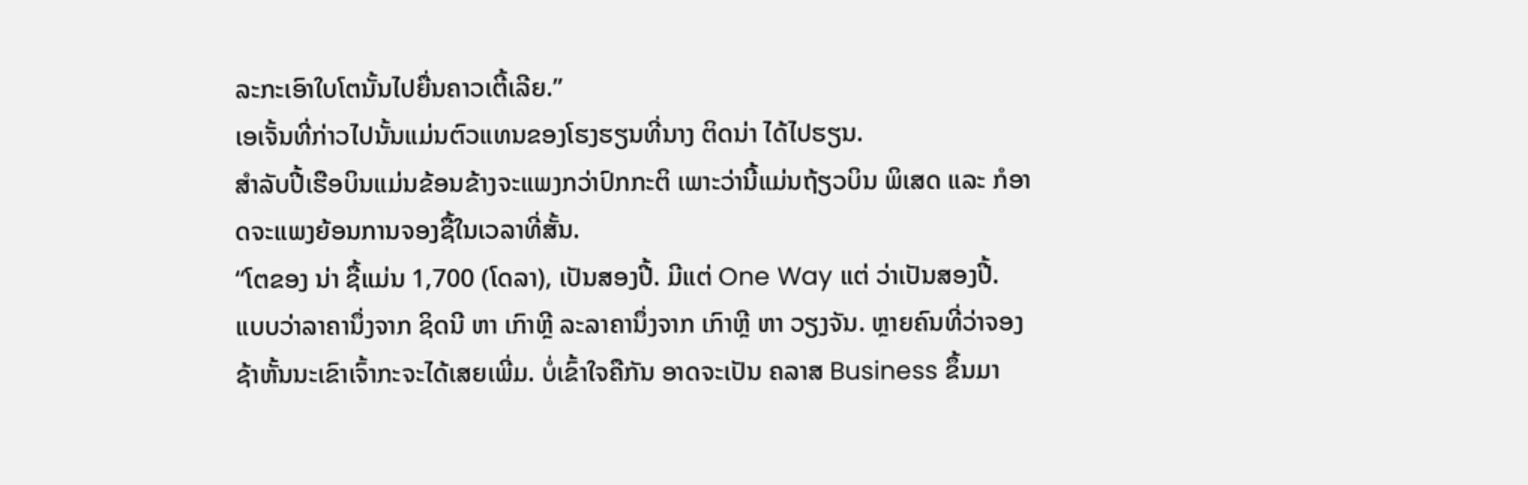ລະກະເອົາໃບໂຕນັ້ນໄປຍື່ນຄາວເຕີ້ເລີຍ.”
ເອເຈັ້ນທີ່ກ່າວໄປນັ້ນແມ່ນຕົວແທນຂອງໂຮງຮຽນທີ່ນາງ ຕິດນ່າ ໄດ້ໄປຮຽນ.
ສຳລັບປີ້ເຮືອບິນແມ່ນຂ້ອນຂ້າງຈະແພງກວ່າປົກກະຕິ ເພາະວ່ານີ້ແມ່ນຖ້ຽວບິນ ພິເສດ ແລະ ກໍອາດຈະແພງຍ້ອນການຈອງຊື້ໃນເວລາທີ່ສັ້ນ.
“ໂຕຂອງ ນ່າ ຊື້ແມ່ນ 1,700 (ໂດລາ), ເປັນສອງປີ້. ມີແຕ່ One Way ແຕ່ ວ່າເປັນສອງປີ້. ແບບວ່າລາຄານຶ່ງຈາກ ຊິດນີ ຫາ ເກົາຫຼີ ລະລາຄານຶ່ງຈາກ ເກົາຫຼີ ຫາ ວຽງຈັນ. ຫຼາຍຄົນທີ່ວ່າຈອງຊ້າຫັ້ນນະເຂົາເຈົ້າກະຈະໄດ້ເສຍເພີ່ມ. ບໍ່ເຂົ້າໃຈຄືກັນ ອາດຈະເປັນ ຄລາສ Business ຂຶ້ນມາ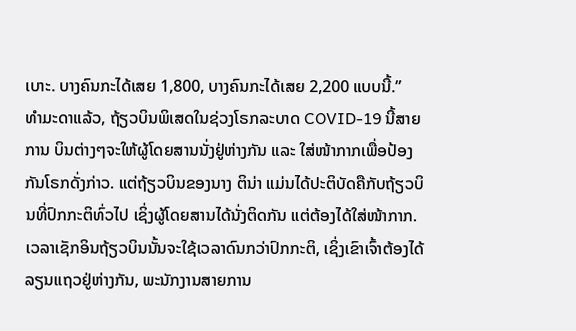ເບາະ. ບາງຄົນກະໄດ້ເສຍ 1,800, ບາງຄົນກະໄດ້ເສຍ 2,200 ແບບນີ້.”
ທຳມະດາແລ້ວ, ຖ້ຽວບິນພິເສດໃນຊ່ວງໂຣກລະບາດ COVID-19 ນີ້ສາຍການ ບິນຕ່າງໆຈະໃຫ້ຜູ້ໂດຍສານນັ່ງຢູ່ຫ່າງກັນ ແລະ ໃສ່ໜ້າກາກເພື່ອປ້ອງກັນໂຣກດັ່ງກ່າວ. ແຕ່ຖ້ຽວບິນຂອງນາງ ຕິນ່າ ແມ່ນໄດ້ປະຕິບັດຄືກັບຖ້ຽວບິນທີ່ປົກກະຕິທົ່ວໄປ ເຊິ່ງຜູ້ໂດຍສານໄດ້ນັ່ງຕິດກັນ ແຕ່ຕ້ອງໄດ້ໃສ່ໜ້າກາກ.
ເວລາເຊັກອິນຖ້ຽວບິນນັ້ນຈະໃຊ້ເວລາດົນກວ່າປົກກະຕິ, ເຊິ່ງເຂົາເຈົ້າຕ້ອງໄດ້ ລຽນແຖວຢູ່ຫ່າງກັນ, ພະນັກງານສາຍການ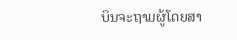ບິນຈະຖາມຜູ້ໂດຍສາ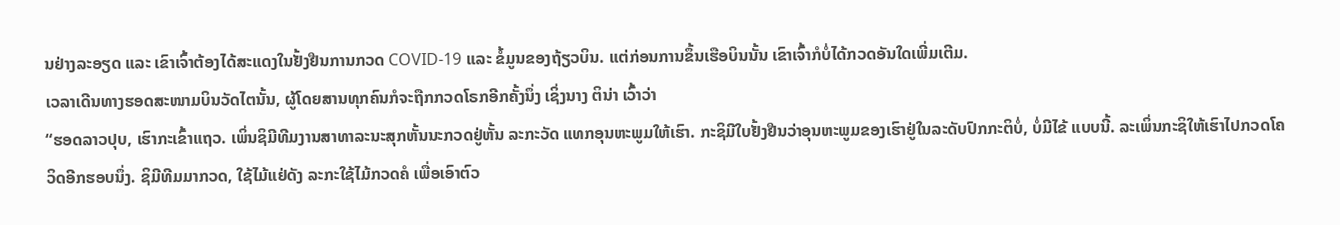ນຢ່າງລະອຽດ ແລະ ເຂົາເຈົ້າຕ້ອງໄດ້ສະແດງໃນຢັ້ງຢືນການກວດ COVID-19 ແລະ ຂໍ້ມູນຂອງຖ້ຽວບິນ. ແຕ່ກ່ອນການຂຶ້ນເຮືອບິນນັ້ນ ເຂົາເຈົ້າກໍບໍ່ໄດ້ກວດອັນໃດເພີ່ມເຕີມ.
ເວລາເດີນທາງຮອດສະໜາມບິນວັດໄຕນັ້ນ, ຜູ້ໂດຍສານທຸກຄົນກໍຈະຖືກກວດໂຣກອີກຄັ້ງນຶ່ງ ເຊິ່ງນາງ ຕິນ່າ ເວົ້າວ່າ
“ຮອດລາວປຸບ, ເຮົາກະເຂົ້າແຖວ. ເພິ່ນຊິມີທີມງານສາທາລະນະສຸກຫັ້ນນະກວດຢູ່ຫັ້ນ ລະກະວັດ ແທກອຸນຫະພູມໃຫ້ເຮົາ. ກະຊິມີໃບຢັ້ງຢືນວ່າອຸນຫະພູມຂອງເຮົາຢູ່ໃນລະດັບປົກກະຕິບໍ່, ບໍ່ມີໄຂ້ ແບບນີ້. ລະເພິ່ນກະຊິໃຫ້ເຮົາໄປກວດໂຄວິດອີກຮອບນຶ່ງ. ຊິມີທີມມາກວດ, ໃຊ້ໄມ້ແຢ່ດັງ ລະກະໃຊ້ໄມ້ກວດຄໍ ເພື່ອເອົາຕົວ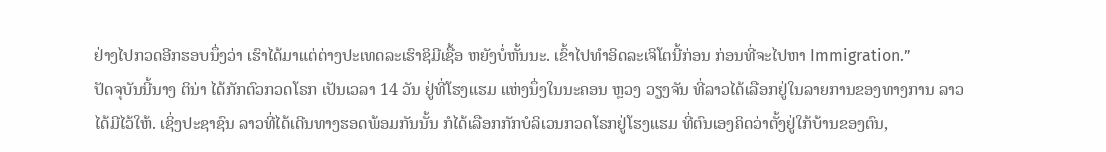ຢ່າງໄປກວດອີກຮອບນຶ່ງວ່າ ເຮົາໄດ້ມາແຕ່ຕ່າງປະເທດລະເຮົາຊິມີເຊື້ອ ຫຍັງບໍ່ຫັ້ນນະ. ເຂົ້າໄປທຳອິດລະເຈິໂຕນີ້ກ່ອນ ກ່ອນທີ່ຈະໄປຫາ Immigration.”
ປັດຈຸບັນນີ້ນາງ ຕິນ່າ ໄດ້ກັກຕົວກວດໂຣກ ເປັນເວລາ 14 ວັນ ຢູ່ທີ່ໂຮງແຮມ ແຫ່ງນຶ່ງໃນນະຄອນ ຫຼວງ ວຽງຈັນ ທີ່ລາວໄດ້ເລືອກຢູ່ໃນລາຍການຂອງທາງການ ລາວ ໄດ້ມີໄວ້ໃຫ້. ເຊິ່ງປະຊາຊົນ ລາວທີ່ໄດ້ເດີນທາງຮອດພ້ອມກັນນັ້ນ ກໍໄດ້ເລືອກກັກບໍລິເວນກວດໂຣກຢູ່ໂຮງແຮມ ທີ່ຕົນເອງຄິດວ່າຕັ້ງຢູ່ໃກ້ບ້ານຂອງຕົນ,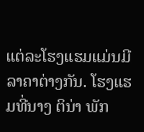ແຕ່ລະໂຮງແຮມແມ່ນມີລາຄາຕ່າງກັນ. ໂຮງແຮມທີ່ນາງ ຕິນ່າ ພັກ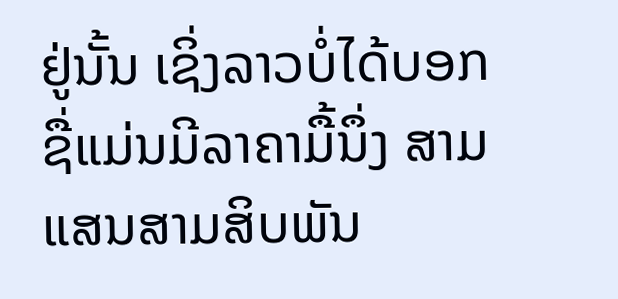ຢູ່ນັ້ນ ເຊິ່ງລາວບໍ່ໄດ້ບອກຊື່ແມ່ນມີລາຄາມື້ນຶ່ງ ສາມແສນສາມສິບພັນ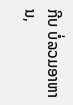ກີບ ບໍ່ລວມອາຫານ,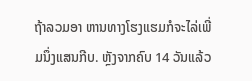ຖ້າລວມອາ ຫານທາງໂຮງແຮມກໍຈະໄລ່ເພີ່ມນຶ່ງແສນກີບ. ຫຼັງຈາກຄົບ 14 ວັນແລ້ວ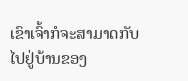ເຂົາເຈົ້າກໍຈະສາມາດກັບໄປຢູ່ບ້ານຂອງ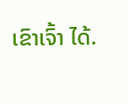ເຂົາເຈົ້າ ໄດ້.